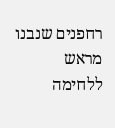רחפנים שנבנו מראש ללחימה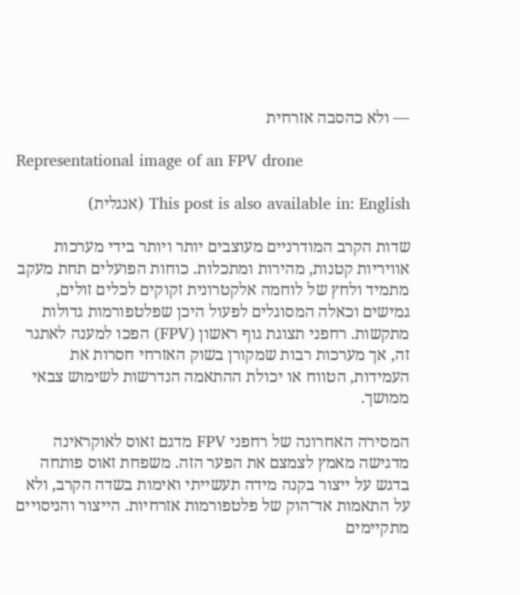— ולא כהסבה אזרחית

Representational image of an FPV drone

This post is also available in: English (אנגלית)

שדות הקרב המודרניים מעוצבים יותר ויותר בידי מערכות אוויריות קטנות, מהירות ומתכלות. כוחות הפועלים תחת מעקב מתמיד ולחץ של לוחמה אלקטרונית זקוקים לכלים זולים, גמישים וכאלה המסוגלים לפעול היכן שפלטפורמות גדולות מתקשות. רחפני תצוגת גוף ראשון (FPV) הפכו למענה לאתגר זה, אך מערכות רבות שמקורן בשוק האזרחי חסרות את העמידות, הטווח או יכולת ההתאמה הנדרשות לשימוש צבאי ממושך.

המסירה האחרונה של רחפני FPV מדגם זאוס לאוקראינה מדגישה מאמץ לצמצם את הפער הזה. משפחת זאוס פותחה בדגש על ייצור בקנה מידה תעשייתי ואימות בשדה הקרב, ולא על התאמות אד־הוק של פלטפורמות אזרחיות. הייצור והניסויים מתקיימים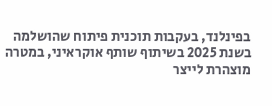בפינלנד, בעקבות תוכנית פיתוח שהושלמה בשנת 2025 בשיתוף שותף אוקראיני, במטרה מוצהרת לייצר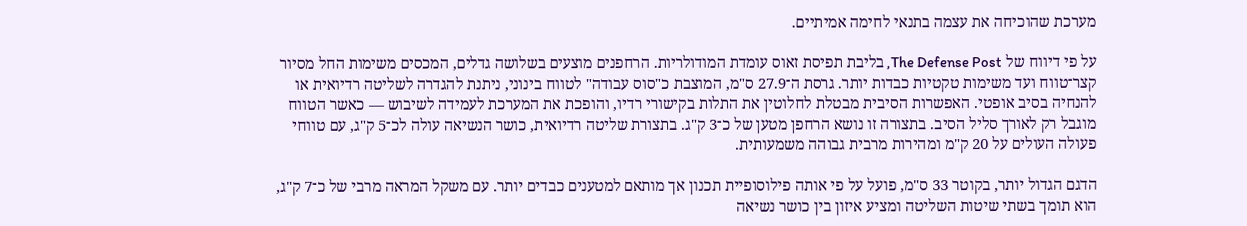מערכת שהוכיחה את עצמה בתנאי לחימה אמיתיים.

על פי דיווח של The Defense Post, בליבת תפיסת זאוס עומדת המודולריות. הרחפנים מוצעים בשלושה גדלים, המכסים משימות החל מסיור קצר־טווח ועד משימות טקטיות כבדות יותר. גרסת ה־27.9 ס"מ, המוצבת כ"סוס עבודה" לטווח בינוני, ניתנת להגדרה לשליטה רדיואית או להנחיה בסיב אופטי. האפשרות הסיבית מבטלת לחלוטין את התלות בקישורי רדיו, והופכת את המערכת לעמידה לשיבוש — כאשר הטווח מוגבל רק לאורך סליל הסיב. בתצורה זו נושא הרחפן מטען של כ־3 ק"ג. בתצורת שליטה רדיואית, כושר הנשיאה עולה לכ־5 ק"ג, עם טווחי פעולה העולים על 20 ק"מ ומהירות מרבית גבוהה משמעותית.

הדגם הגדול יותר, בקוטר 33 ס"מ, פועל על פי אותה פילוסופיית תכנון אך מותאם למטענים כבדים יותר. עם משקל המראה מרבי של כ־7 ק"ג, הוא תומך בשתי שיטות השליטה ומציע איזון בין כושר נשיאה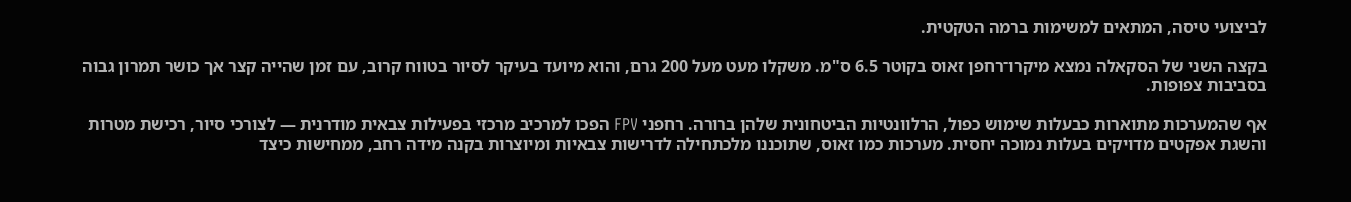לביצועי טיסה, המתאים למשימות ברמה הטקטית.

בקצה השני של הסקאלה נמצא מיקרו־רחפן זאוס בקוטר 6.5 ס"מ. משקלו מעט מעל 200 גרם, והוא מיועד בעיקר לסיור בטווח קרוב, עם זמן שהייה קצר אך כושר תמרון גבוה בסביבות צפופות.

אף שהמערכות מתוארות כבעלות שימוש כפול, הרלוונטיות הביטחונית שלהן ברורה. רחפני FPV הפכו למרכיב מרכזי בפעילות צבאית מודרנית — לצורכי סיור, רכישת מטרות והשגת אפקטים מדויקים בעלות נמוכה יחסית. מערכות כמו זאוס, שתוכננו מלכתחילה לדרישות צבאיות ומיוצרות בקנה מידה רחב, ממחישות כיצד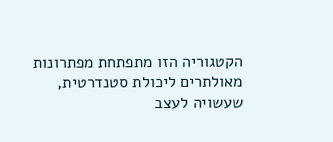הקטגוריה הזו מתפתחת מפתרונות מאולתרים ליכולת סטנדרטית, שעשויה לעצב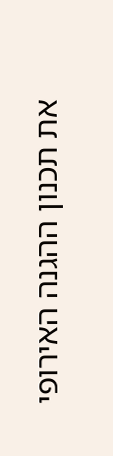את תכנון ההגנה האירופי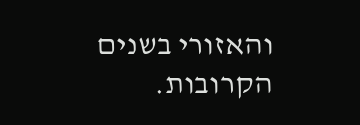והאזורי בשנים הקרובות.